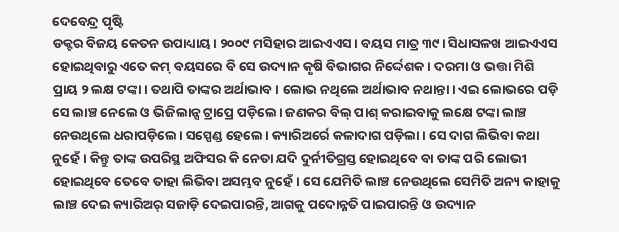ଦେବେନ୍ଦ୍ର ପୃଷ୍ଟି
ଡକ୍ଟର ବିଜୟ କେତନ ଉପାଧ୍ୟାୟ। ୨୦୦୯ ମସିହାର ଆଇଏଏସ। ବୟସ ମାତ୍ର ୩୯। ସିଧାସଳଖ ଆଇଏଏସ ହୋଇଥିବାରୁ ଏତେ କମ୍ ବୟସରେ ବି ସେ ଉଦ୍ୟାନ କୃଷି ବିଭାଗର ନିର୍ଦ୍ଦେଶକ। ଦରମା ଓ ଭତ୍ତା ମିଶି ପ୍ରାୟ ୨ ଲକ୍ଷ ଟଙ୍କା। ତଥାପି ତାଙ୍କର ଅର୍ଥାଭାବ। ଲୋଭ ନଥିଲେ ଅର୍ଥାଭାବ ନଥାନ୍ତା। ଏଇ ଲୋଭରେ ପଡ଼ି ସେ ଲାଞ୍ଚ ନେଲେ ଓ ଭିଜିଲାନ୍ସ ଟ୍ରାପ୍ରେ ପଡ଼ିଲେ। ଜଣକର ବିଲ୍ ପାଶ୍ କରାଇବାକୁ ଲକ୍ଷେ ଟଙ୍କା ଲାଞ୍ଚ ନେଉଥିଲେ ଧରାପଡ଼ିଲେ। ସସ୍ପେଣ୍ଡ ହେଲେ। କ୍ୟାରିଅର୍ରେ କଳାଦାଗ ପଡ଼ିଲା। ସେ ଦାଗ ଲିଭିବା କଥା ନୁହେଁ। କିନ୍ତୁ ତାଙ୍କ ଉପରିସ୍ଥ ଅଫିସର କି ନେତା ଯଦି ଦୁର୍ନୀତିଗ୍ରସ୍ତ ହୋଇଥିବେ ବା ତାଙ୍କ ପରି ଲୋଭୀ ହୋଇଥିବେ ତେବେ ତାହା ଲିଭିବା ଅସମ୍ଭବ ନୁହେଁ। ସେ ଯେମିତି ଲାଞ୍ଚ ନେଉଥିଲେ ସେମିତି ଅନ୍ୟ କାହାକୁ ଲାଞ୍ଚ ଦେଇ କ୍ୟାରିଅର୍ ସଜାଡ଼ି ଦେଇପାରନ୍ତି, ଆଗକୁ ପଦୋନ୍ନତି ପାଇପାରନ୍ତି ଓ ଉଦ୍ୟାନ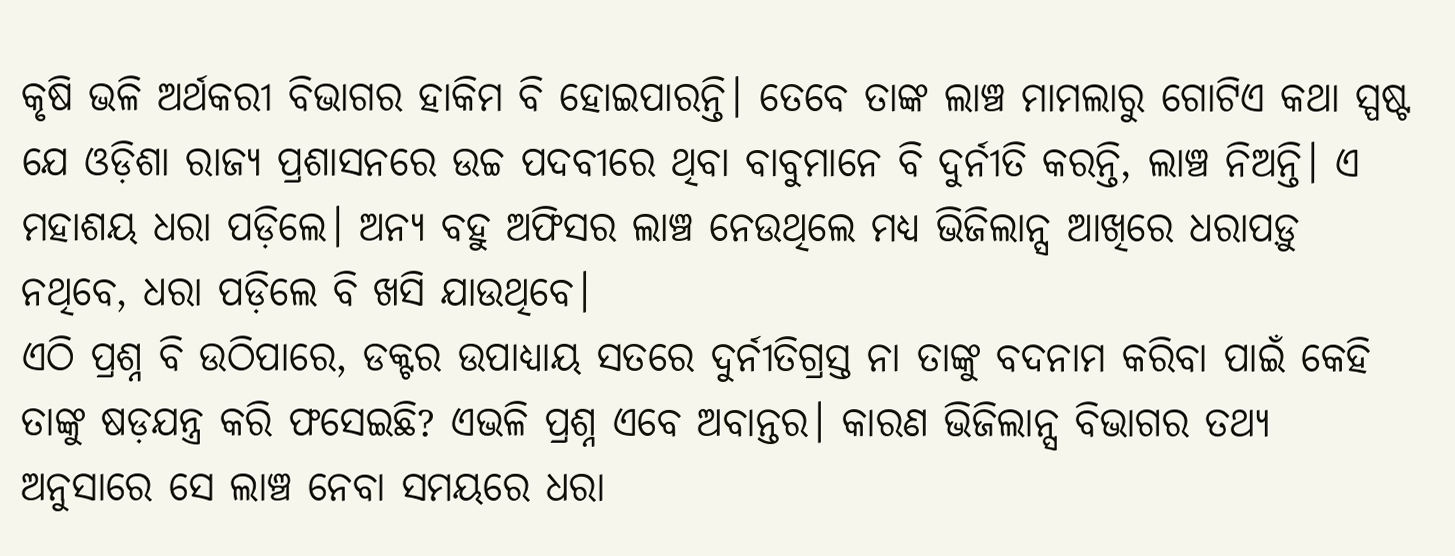କୃଷି ଭଳି ଅର୍ଥକରୀ ବିଭାଗର ହାକିମ ବି ହୋଇପାରନ୍ତି। ତେବେ ତାଙ୍କ ଲାଞ୍ଚ ମାମଲାରୁ ଗୋଟିଏ କଥା ସ୍ପଷ୍ଟ ଯେ ଓଡ଼ିଶା ରାଜ୍ୟ ପ୍ରଶାସନରେ ଉଚ୍ଚ ପଦବୀରେ ଥିବା ବାବୁମାନେ ବି ଦୁର୍ନୀତି କରନ୍ତି, ଲାଞ୍ଚ ନିଅନ୍ତି। ଏ ମହାଶୟ ଧରା ପଡ଼ିଲେ। ଅନ୍ୟ ବହୁ ଅଫିସର ଲାଞ୍ଚ ନେଉଥିଲେ ମଧ୍ୟ ଭିଜିଲାନ୍ସ ଆଖିରେ ଧରାପଡ଼ୁ ନଥିବେ, ଧରା ପଡ଼ିଲେ ବି ଖସି ଯାଉଥିବେ।
ଏଠି ପ୍ରଶ୍ନ ବି ଉଠିପାରେ, ଡକ୍ଟର ଉପାଧ୍ୟାୟ ସତରେ ଦୁର୍ନୀତିଗ୍ରସ୍ତ ନା ତାଙ୍କୁ ବଦନାମ କରିବା ପାଇଁ କେହି ତାଙ୍କୁ ଷଡ଼ଯନ୍ତ୍ର କରି ଫସେଇଛି? ଏଭଳି ପ୍ରଶ୍ନ ଏବେ ଅବାନ୍ତର। କାରଣ ଭିଜିଲାନ୍ସ ବିଭାଗର ତଥ୍ୟ ଅନୁସାରେ ସେ ଲାଞ୍ଚ ନେବା ସମୟରେ ଧରା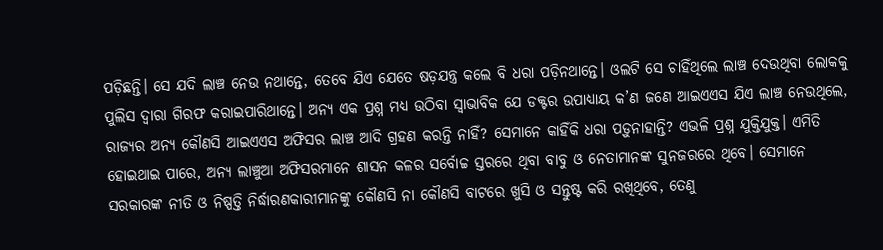ପଡ଼ିଛନ୍ତି। ସେ ଯଦି ଲାଞ୍ଚ ନେଉ ନଥାନ୍ତେ, ତେବେ ଯିଏ ଯେତେ ଷଡ଼ଯନ୍ତ୍ର କଲେ ବି ଧରା ପଡ଼ିନଥାନ୍ତେ। ଓଲଟି ସେ ଚାହିଁଥିଲେ ଲାଞ୍ଚ ଦେଉଥିବା ଲୋକକୁ ପୁଲିସ ଦ୍ୱାରା ଗିରଫ କରାଇପାରିଥାନ୍ତେ। ଅନ୍ୟ ଏକ ପ୍ରଶ୍ନ ମଧ୍ୟ ଉଠିବା ସ୍ୱାଭାବିକ ଯେ ଡକ୍ଟର ଉପାଧ୍ୟାୟ କ’ଣ ଜଣେ ଆଇଏଏସ ଯିଏ ଲାଞ୍ଚ ନେଉଥିଲେ, ରାଜ୍ୟର ଅନ୍ୟ କୌଣସି ଆଇଏଏସ ଅଫିସର ଲାଞ୍ଚ ଆଦି ଗ୍ରହଣ କରନ୍ତି ନାହିଁ? ସେମାନେ କାହିଁକି ଧରା ପଡ଼ୁନାହାନ୍ତି? ଏଭଳି ପ୍ରଶ୍ନ ଯୁକ୍ତିଯୁକ୍ତ। ଏମିତି ହୋଇଥାଇ ପାରେ, ଅନ୍ୟ ଲାଞ୍ଚୁଆ ଅଫିସରମାନେ ଶାସନ କଳର ସର୍ବୋଚ୍ଚ ସ୍ତରରେ ଥିବା ବାବୁ ଓ ନେତାମାନଙ୍କ ସୁନଜରରେ ଥିବେ। ସେମାନେ ସରକାରଙ୍କ ନୀତି ଓ ନିଷ୍ପତ୍ତି ନିର୍ଦ୍ଧାରଣକାରୀମାନଙ୍କୁ କୌଣସି ନା କୌଣସି ବାଟରେ ଖୁସି ଓ ସନ୍ତୁଷ୍ଟ କରି ରଖିଥିବେ, ତେଣୁ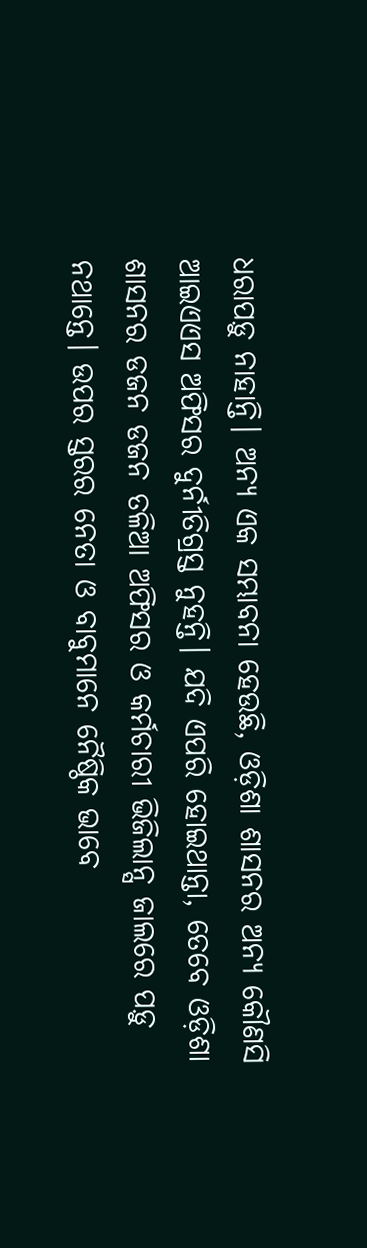ଧରାପଡ଼ୁ ନାହାନ୍ତି। ଅନ୍ୟ ଏକ ସମ୍ଭାବନା ହେଉଛି, ଓଡ଼ିଶା ଶାସନର ଅନ୍ୟ କୌଣସି ଆଇଏଏସ ଅଫିସର ଦୁର୍ନୀତିଗ୍ରସ୍ତ ନୁହନ୍ତି। ଯଦି ଏପରି ହୋଇଥାନ୍ତା, ତେବେ ଓଡ଼ିଶା ଶାସନର ଡଜନ ଡଜନ ତଳିଆ ଅଫିସର ଓ କର୍ମଚାରୀ ଭିଜିଲାନ୍ସ ଜାଲରେ ପଡ଼ୁ ନଥାନ୍ତେ। ଉପର ସ୍ତରର ନେତା ଓ ବାବୁମାନେ ନୈଷ୍ଠିକ ଭାବେ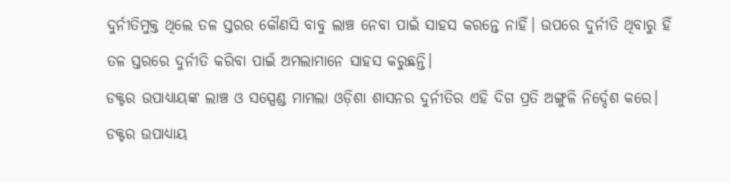ଦୁର୍ନୀତିମୁକ୍ତ ଥିଲେ ତଳ ସ୍ତରର କୌଣସି ବାବୁ ଲାଞ୍ଚ ନେବା ପାଇଁ ସାହସ କରନ୍ତେ ନାହିଁ। ଉପରେ ଦୁର୍ନୀତି ଥିବାରୁ ହିଁ ତଳ ସ୍ତରରେ ଦୁର୍ନୀତି କରିବା ପାଇଁ ଅମଲାମାନେ ସାହସ କରୁଛନ୍ତି।
ଡକ୍ଟର ଉପାଧ୍ୟାୟଙ୍କ ଲାଞ୍ଚ ଓ ସସ୍ପେଣ୍ଡ ମାମଲା ଓଡ଼ିଶା ଶାସନର ଦୁର୍ନୀତିର ଏହି ଦିଗ ପ୍ରତି ଅଙ୍ଗୁଳି ନିର୍ଦ୍ଦେଶ କରେ। ଡକ୍ଟର ଉପାଧ୍ୟାୟ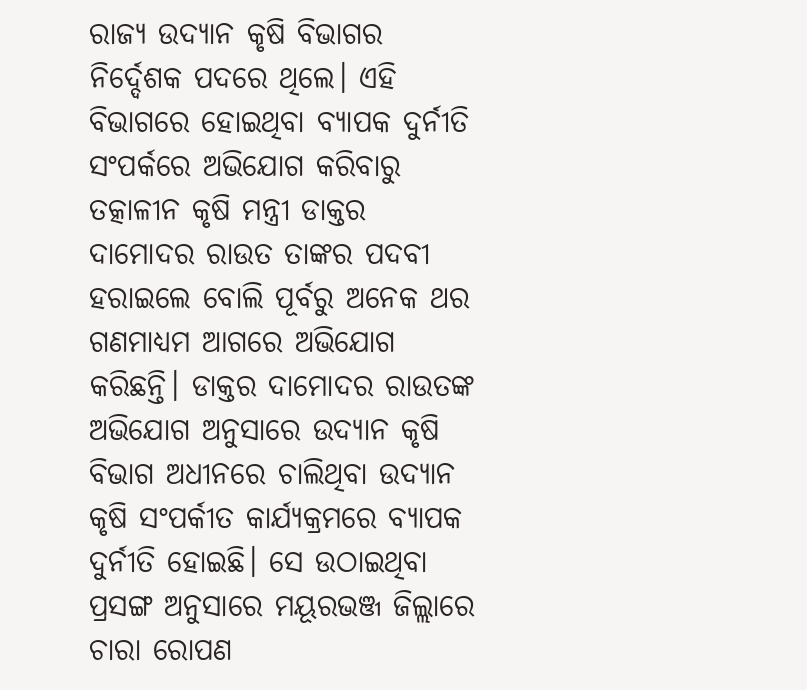ରାଜ୍ୟ ଉଦ୍ୟାନ କୃଷି ବିଭାଗର ନିର୍ଦ୍ଦେଶକ ପଦରେ ଥିଲେ। ଏହି ବିଭାଗରେ ହୋଇଥିବା ବ୍ୟାପକ ଦୁର୍ନୀତି ସଂପର୍କରେ ଅଭିଯୋଗ କରିବାରୁ ତତ୍କାଳୀନ କୃଷି ମନ୍ତ୍ରୀ ଡାକ୍ତର ଦାମୋଦର ରାଉତ ତାଙ୍କର ପଦବୀ ହରାଇଲେ ବୋଲି ପୂର୍ବରୁ ଅନେକ ଥର ଗଣମାଧ୍ୟମ ଆଗରେ ଅଭିଯୋଗ କରିଛନ୍ତି। ଡାକ୍ତର ଦାମୋଦର ରାଉତଙ୍କ ଅଭିଯୋଗ ଅନୁସାରେ ଉଦ୍ୟାନ କୃଷି ବିଭାଗ ଅଧୀନରେ ଚାଲିଥିବା ଉଦ୍ୟାନ କୃଷି ସଂପର୍କୀତ କାର୍ଯ୍ୟକ୍ରମରେ ବ୍ୟାପକ ଦୁର୍ନୀତି ହୋଇଛି। ସେ ଉଠାଇଥିବା ପ୍ରସଙ୍ଗ ଅନୁସାରେ ମୟୂରଭଞ୍ଜ ଜିଲ୍ଲାରେ ଚାରା ରୋପଣ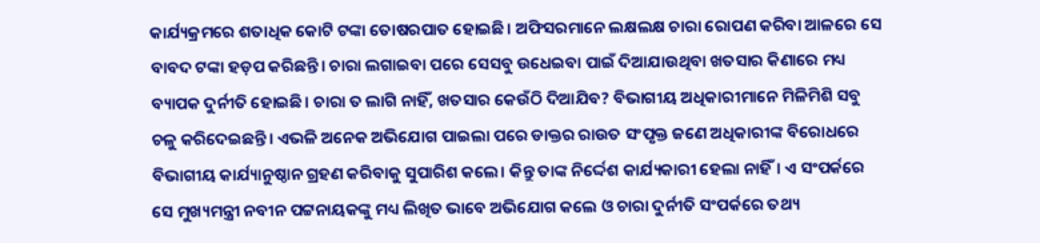କାର୍ଯ୍ୟକ୍ରମରେ ଶତାଧିକ କୋଟି ଟଙ୍କା ତୋଷରପାତ ହୋଇଛି। ଅଫିସରମାନେ ଲକ୍ଷଲକ୍ଷ ଚାରା ରୋପଣ କରିବା ଆଳରେ ସେ ବାବଦ ଟଙ୍କା ହଡ଼ପ କରିଛନ୍ତି। ଚାରା ଲଗାଇବା ପରେ ସେସବୁ ଉଧେଇବା ପାଇଁ ଦିଆଯାଉଥିବା ଖତସାର କିଣାରେ ମଧ୍ୟ ବ୍ୟାପକ ଦୁର୍ନୀତି ହୋଇଛି। ଚାରା ତ ଲାଗି ନାହିଁ, ଖତସାର କେଉଁଠି ଦିଆଯିବ? ବିଭାଗୀୟ ଅଧିକାରୀମାନେ ମିଳିମିଶି ସବୁ ଚଳୁ କରିଦେଇଛନ୍ତି। ଏଭଳି ଅନେକ ଅଭିଯୋଗ ପାଇଲା ପରେ ଡାକ୍ତର ରାଉତ ସଂପୃକ୍ତ ଜଣେ ଅଧିକାରୀଙ୍କ ବିରୋଧରେ ବିଭାଗୀୟ କାର୍ଯ୍ୟାନୁଷ୍ଠାନ ଗ୍ରହଣ କରିବାକୁ ସୁପାରିଶ କଲେ। କିନ୍ତୁ ତାଙ୍କ ନିର୍ଦ୍ଦେଶ କାର୍ଯ୍ୟକାରୀ ହେଲା ନାହିଁ। ଏ ସଂପର୍କରେ ସେ ମୁଖ୍ୟମନ୍ତ୍ରୀ ନବୀନ ପଟ୍ଟନାୟକଙ୍କୁ ମଧ୍ୟ ଲିଖିତ ଭାବେ ଅଭିଯୋଗ କଲେ ଓ ଚାରା ଦୁର୍ନୀତି ସଂପର୍କରେ ତଥ୍ୟ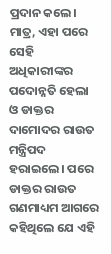ପ୍ରଦାନ କଲେ। ମାତ୍ର, ଏହା ପରେ ସେହି ଅଧିକାରୀଙ୍କର ପଦୋନ୍ନତି ହେଲା ଓ ଡାକ୍ତର ଦାମୋଦର ରାଉତ ମନ୍ତ୍ରିପଦ ହରାଇଲେ। ପରେ ଡାକ୍ତର ରାଉତ ଗଣମାଧ୍ୟମ ଆଗରେ କହିଥିଲେ ଯେ ଏହି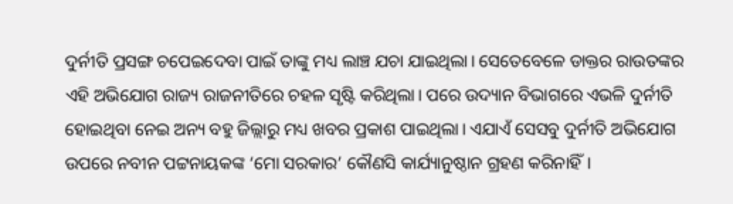ଦୁର୍ନୀତି ପ୍ରସଙ୍ଗ ଚପେଇଦେବା ପାଇଁ ତାଙ୍କୁ ମଧ୍ୟ ଲାଞ୍ଚ ଯଚା ଯାଇଥିଲା। ସେତେବେଳେ ଡାକ୍ତର ରାଉତଙ୍କର ଏହି ଅଭିଯୋଗ ରାଜ୍ୟ ରାଜନୀତିରେ ଚହଳ ସୃଷ୍ଟି କରିଥିଲା। ପରେ ଉଦ୍ୟାନ ବିଭାଗରେ ଏଭଳି ଦୁର୍ନୀତି ହୋଇଥିବା ନେଇ ଅନ୍ୟ ବହୁ ଜିଲ୍ଲାରୁ ମଧ୍ୟ ଖବର ପ୍ରକାଶ ପାଇଥିଲା। ଏଯାଏଁ ସେସବୁ ଦୁର୍ନୀତି ଅଭିଯୋଗ ଉପରେ ନବୀନ ପଟ୍ଟନାୟକଙ୍କ ‘ମୋ ସରକାର’ କୌଣସି କାର୍ଯ୍ୟାନୁଷ୍ଠାନ ଗ୍ରହଣ କରିନାହିଁ।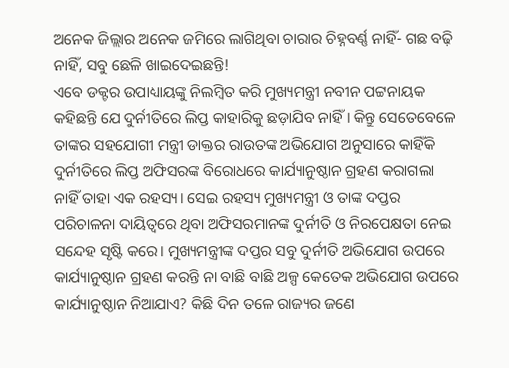ଅନେକ ଜିଲ୍ଲାର ଅନେକ ଜମିରେ ଲାଗିଥିବା ଚାରାର ଚିହ୍ନବର୍ଣ୍ଣ ନାହିଁ- ଗଛ ବଢ଼ି ନାହିଁ, ସବୁ ଛେଳି ଖାଇଦେଇଛନ୍ତି!
ଏବେ ଡକ୍ଟର ଉପାଧ୍ୟାୟଙ୍କୁ ନିଲମ୍ବିତ କରି ମୁଖ୍ୟମନ୍ତ୍ରୀ ନବୀନ ପଟ୍ଟନାୟକ କହିଛନ୍ତି ଯେ ଦୁର୍ନୀତିରେ ଲିପ୍ତ କାହାରିକୁ ଛଡ଼ାଯିବ ନାହିଁ। କିନ୍ତୁ ସେତେବେଳେ ତାଙ୍କର ସହଯୋଗୀ ମନ୍ତ୍ରୀ ଡାକ୍ତର ରାଉତଙ୍କ ଅଭିଯୋଗ ଅନୁସାରେ କାହିଁକି ଦୁର୍ନୀତିରେ ଲିପ୍ତ ଅଫିସରଙ୍କ ବିରୋଧରେ କାର୍ଯ୍ୟାନୁଷ୍ଠାନ ଗ୍ରହଣ କରାଗଲା ନାହିଁ ତାହା ଏକ ରହସ୍ୟ। ସେଇ ରହସ୍ୟ ମୁଖ୍ୟମନ୍ତ୍ରୀ ଓ ତାଙ୍କ ଦପ୍ତର ପରିଚାଳନା ଦାୟିତ୍ୱରେ ଥିବା ଅଫିସରମାନଙ୍କ ଦୁର୍ନୀତି ଓ ନିରପେକ୍ଷତା ନେଇ ସନ୍ଦେହ ସୃଷ୍ଟି କରେ। ମୁଖ୍ୟମନ୍ତ୍ରୀଙ୍କ ଦପ୍ତର ସବୁ ଦୁର୍ନୀତି ଅଭିଯୋଗ ଉପରେ କାର୍ଯ୍ୟାନୁଷ୍ଠାନ ଗ୍ରହଣ କରନ୍ତି ନା ବାଛି ବାଛି ଅଳ୍ପ କେତେକ ଅଭିଯୋଗ ଉପରେ କାର୍ଯ୍ୟାନୁଷ୍ଠାନ ନିଆଯାଏ? କିଛି ଦିନ ତଳେ ରାଜ୍ୟର ଜଣେ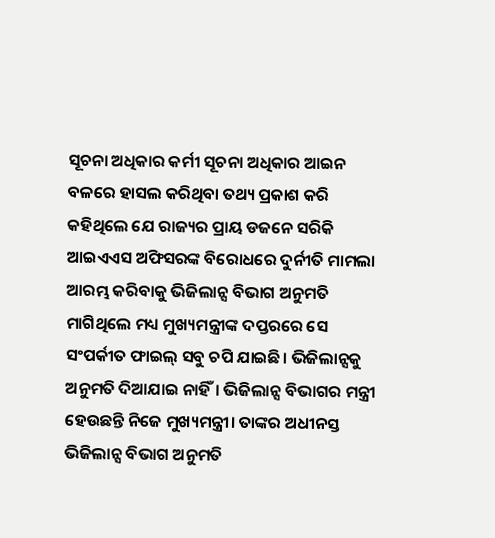ସୂଚନା ଅଧିକାର କର୍ମୀ ସୂଚନା ଅଧିକାର ଆଇନ ବଳରେ ହାସଲ କରିଥିବା ତଥ୍ୟ ପ୍ରକାଶ କରି କହିଥିଲେ ଯେ ରାଜ୍ୟର ପ୍ରାୟ ଡଜନେ ସରିକି ଆଇଏଏସ ଅଫିସରଙ୍କ ବିରୋଧରେ ଦୁର୍ନୀତି ମାମଲା ଆରମ୍ଭ କରିବାକୁ ଭିଜିଲାନ୍ସ ବିଭାଗ ଅନୁମତି ମାଗିଥିଲେ ମଧ୍ୟ ମୁଖ୍ୟମନ୍ତ୍ରୀଙ୍କ ଦପ୍ତରରେ ସେ ସଂପର୍କୀତ ଫାଇଲ୍ ସବୁ ଚପି ଯାଇଛି। ଭିଜିଲାନ୍ସକୁ ଅନୁମତି ଦିଆଯାଇ ନାହିଁ। ଭିଜିଲାନ୍ସ ବିଭାଗର ମନ୍ତ୍ରୀ ହେଉଛନ୍ତି ନିଜେ ମୁଖ୍ୟମନ୍ତ୍ରୀ। ତାଙ୍କର ଅଧୀନସ୍ତ ଭିଜିଲାନ୍ସ ବିଭାଗ ଅନୁମତି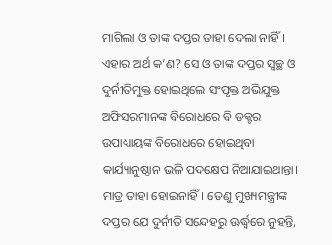ମାଗିଲା ଓ ତାଙ୍କ ଦପ୍ତର ତାହା ଦେଲା ନାହିଁ। ଏହାର ଅର୍ଥ କ’ଣ? ସେ ଓ ତାଙ୍କ ଦପ୍ତର ସ୍ୱଚ୍ଛ ଓ ଦୁର୍ନୀତିମୁକ୍ତ ହୋଇଥିଲେ ସଂପୃକ୍ତ ଅଭିଯୁକ୍ତ ଅଫିସରମାନଙ୍କ ବିରୋଧରେ ବି ଡକ୍ଟର ଉପାଧ୍ୟାୟଙ୍କ ବିରୋଧରେ ହୋଇଥିବା କାର୍ଯ୍ୟାନୁଷ୍ଠାନ ଭଳି ପଦକ୍ଷେପ ନିଆଯାଇଥାନ୍ତା। ମାତ୍ର ତାହା ହୋଇନାହିଁ। ତେଣୁ ମୁଖ୍ୟମନ୍ତ୍ରୀଙ୍କ ଦପ୍ତର ଯେ ଦୁର୍ନୀତି ସନ୍ଦେହରୁ ଊର୍ଦ୍ଧ୍ୱରେ ନୁହନ୍ତି,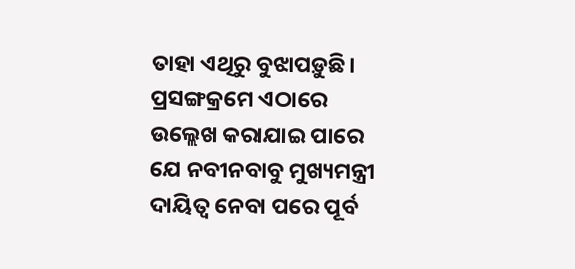ତାହା ଏଥିରୁ ବୁଝାପଡ଼ୁଛି।
ପ୍ରସଙ୍ଗକ୍ରମେ ଏଠାରେ ଉଲ୍ଲେଖ କରାଯାଇ ପାରେ ଯେ ନବୀନବାବୁ ମୁଖ୍ୟମନ୍ତ୍ରୀ ଦାୟିତ୍ୱ ନେବା ପରେ ପୂର୍ବ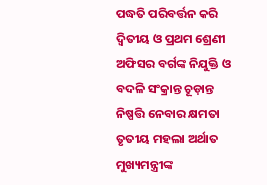ପଦ୍ଧତି ପରିବର୍ତ୍ତନ କରି ଦ୍ୱିତୀୟ ଓ ପ୍ରଥମ ଶ୍ରେଣୀ ଅଫିସର ବର୍ଗଙ୍କ ନିଯୁକ୍ତି ଓ ବଦଳି ସଂକ୍ରାନ୍ତ ଚୂଡ଼ାନ୍ତ ନିଷ୍ପତ୍ତି ନେବାର କ୍ଷମତା ତୃତୀୟ ମହଲା ଅର୍ଥାତ ମୁଖ୍ୟମନ୍ତ୍ରୀଙ୍କ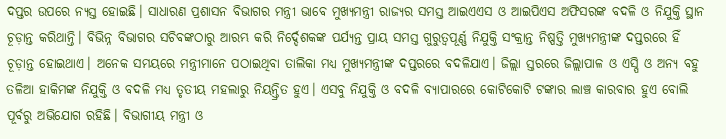ଦପ୍ତର ଉପରେ ନ୍ୟସ୍ତ ହୋଇଛି। ସାଧାରଣ ପ୍ରଶାସନ ବିଭାଗର ମନ୍ତ୍ରୀ ଭାବେ ମୁଖ୍ୟମନ୍ତ୍ରୀ ରାଜ୍ୟର ସମସ୍ତ ଆଇଏଏସ ଓ ଆଇପିଏସ ଅଫିସରଙ୍କ ବଦଳି ଓ ନିଯୁକ୍ତି ସ୍ଥାନ ଚୂଡ଼ାନ୍ତ କରିଥାନ୍ତି। ବିଭିନ୍ନ ବିଭାଗର ସଚିବଙ୍କଠାରୁ ଆରମ୍ଭ କରି ନିର୍ଦ୍ଦେଶକଙ୍କ ପର୍ଯ୍ୟନ୍ତ ପ୍ରାୟ ସମସ୍ତ ଗୁରୁତ୍ୱପୂର୍ଣ୍ଣ ନିଯୁକ୍ତି ସଂକ୍ରାନ୍ତ ନିଷ୍ପତ୍ତି ମୁଖ୍ୟମନ୍ତ୍ରୀଙ୍କ ଦପ୍ତରରେ ହିଁ ଚୂଡ଼ାନ୍ତ ହୋଇଥାଏ। ଅନେକ ସମୟରେ ମନ୍ତ୍ରୀମାନେ ପଠାଇଥିବା ତାଲିକା ମଧ୍ୟ ମୁଖ୍ୟମନ୍ତ୍ରୀଙ୍କ ଦପ୍ତରରେ ବଦଳିଯାଏ। ଜିଲ୍ଲା ସ୍ତରରେ ଜିଲ୍ଲାପାଳ ଓ ଏସ୍ପି ଓ ଅନ୍ୟ ବହୁ ତଳିଆ ହାକିମଙ୍କ ନିଯୁକ୍ତି ଓ ବଦଳି ମଧ୍ୟ ତୃତୀୟ ମହଲାରୁ ନିୟନ୍ତ୍ରିତ ହୁଏ। ଏସବୁ ନିଯୁକ୍ତି ଓ ବଦଳି ବ୍ୟାପାରରେ କୋଟିକୋଟି ଟଙ୍କାର ଲାଞ୍ଚ କାରବାର ହୁଏ ବୋଲି ପୂର୍ବରୁ ଅଭିଯୋଗ ରହିଛି। ବିଭାଗୀୟ ମନ୍ତ୍ରୀ ଓ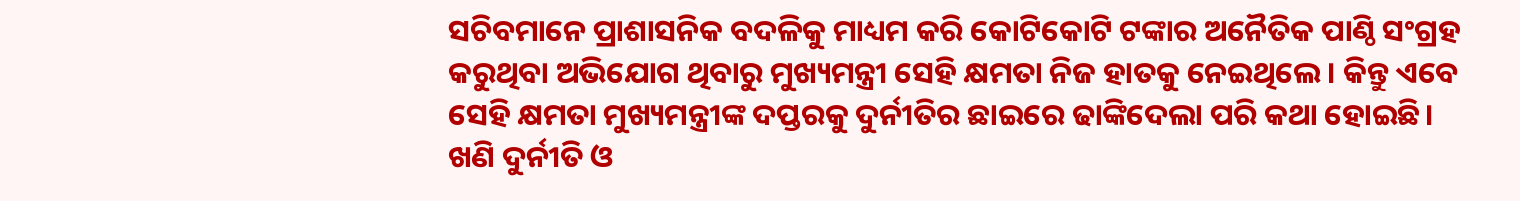ସଚିବମାନେ ପ୍ରାଶାସନିକ ବଦଳିକୁ ମାଧ୍ୟମ କରି କୋଟିକୋଟି ଟଙ୍କାର ଅନୈତିକ ପାଣ୍ଠି ସଂଗ୍ରହ କରୁଥିବା ଅଭିଯୋଗ ଥିବାରୁ ମୁଖ୍ୟମନ୍ତ୍ରୀ ସେହି କ୍ଷମତା ନିଜ ହାତକୁ ନେଇଥିଲେ। କିନ୍ତୁ ଏବେ ସେହି କ୍ଷମତା ମୁଖ୍ୟମନ୍ତ୍ରୀଙ୍କ ଦପ୍ତରକୁ ଦୁର୍ନୀତିର ଛାଇରେ ଢାଙ୍କିଦେଲା ପରି କଥା ହୋଇଛି। ଖଣି ଦୁର୍ନୀତି ଓ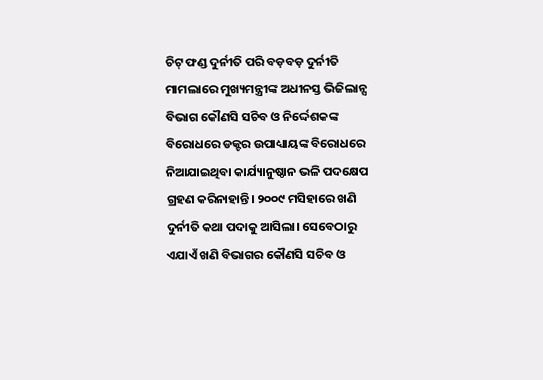ଚିଟ୍ ଫଣ୍ଡ ଦୁର୍ନୀତି ପରି ବଡ଼ବଡ଼ ଦୁର୍ନୀତି ମାମଲାରେ ମୁଖ୍ୟମନ୍ତ୍ରୀଙ୍କ ଅଧୀନସ୍ତ ଭିଜିଲାନ୍ସ ବିଭାଗ କୌଣସି ସଚିବ ଓ ନିର୍ଦ୍ଦେଶକଙ୍କ ବିରୋଧରେ ଡକ୍ଟର ଉପାଧ୍ୟାୟଙ୍କ ବିରୋଧରେ ନିଆଯାଇଥିବା କାର୍ଯ୍ୟାନୁଷ୍ଠାନ ଭଳି ପଦକ୍ଷେପ ଗ୍ରହଣ କରିନାହାନ୍ତି। ୨୦୦୯ ମସିହାରେ ଖଣି ଦୁର୍ନୀତି କଥା ପଦାକୁ ଆସିଲା। ସେବେଠାରୁ ଏଯାଏଁ ଖଣି ବିଭାଗର କୌଣସି ସଚିବ ଓ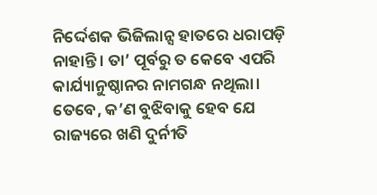ନିର୍ଦ୍ଦେଶକ ଭିଜିଲାନ୍ସ ହାତରେ ଧରାପଡ଼ି ନାହାନ୍ତି। ତା’ ପୂର୍ବରୁ ତ କେବେ ଏପରି କାର୍ଯ୍ୟାନୁଷ୍ଠାନର ନାମଗନ୍ଧ ନଥିଲା। ତେବେ, କ’ଣ ବୁଝିବାକୁ ହେବ ଯେ ରାଜ୍ୟରେ ଖଣି ଦୁର୍ନୀତି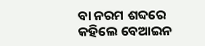ବା ନରମ ଶବ୍ଦରେ କହିଲେ ବେଆଇନ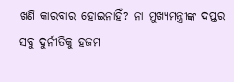ଖଣି କାରବାର ହୋଇନାହିଁ? ନା ମୁଖ୍ୟମନ୍ତ୍ରୀଙ୍କ ଦପ୍ତର ସବୁ ଦୁର୍ନୀତିକୁ ହଜମ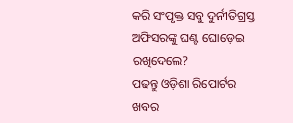କରି ସଂପୃକ୍ତ ସବୁ ଦୁର୍ନୀତିଗ୍ରସ୍ତ ଅଫିସରଙ୍କୁ ଘଣ୍ଟ ଘୋଡ଼େଇ ରଖିଦେଲେ?
ପଢନ୍ତୁ ଓଡ଼ିଶା ରିପୋର୍ଟର ଖବର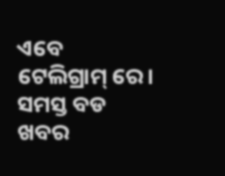ଏବେ ଟେଲିଗ୍ରାମ୍ ରେ। ସମସ୍ତ ବଡ ଖବର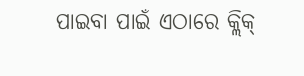ପାଇବା ପାଇଁ ଏଠାରେ କ୍ଲିକ୍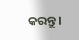କରନ୍ତୁ।